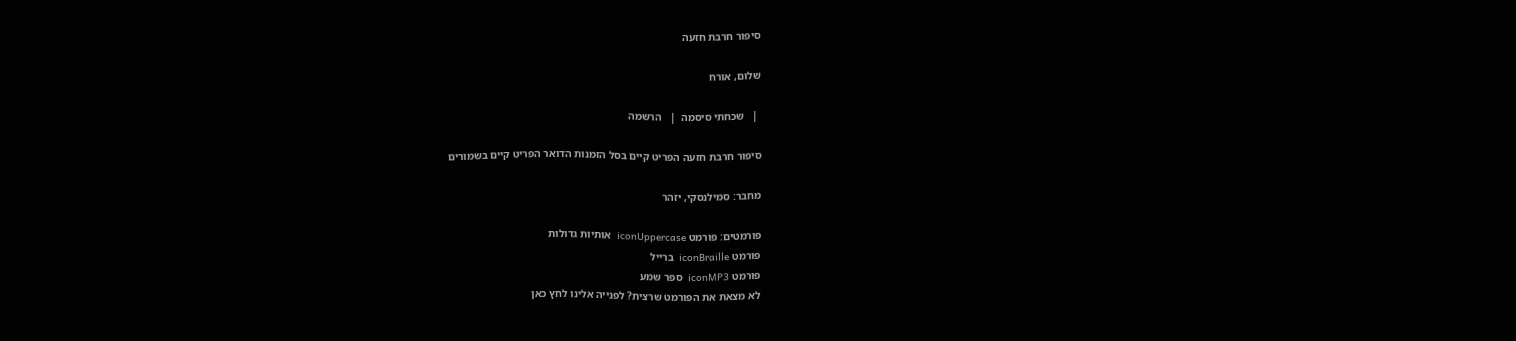סיפור חרבת חזעה

שלום, אורח

 |   שכחתי סיסמה  |   הרשמה

סיפור חרבת חזעה הפריט קיים בסל הזמנות הדואר הפריט קיים בשמורים

מחבר: סמילנסקי, יזהר

פורמטים: פורמט iconUppercase  אותיות גדולות
פורמט iconBraille  ברייל
פורמט iconMP3  ספר שמע
לא מצאת את הפורמט שרצית? לפנייה אלינו לחץ כאן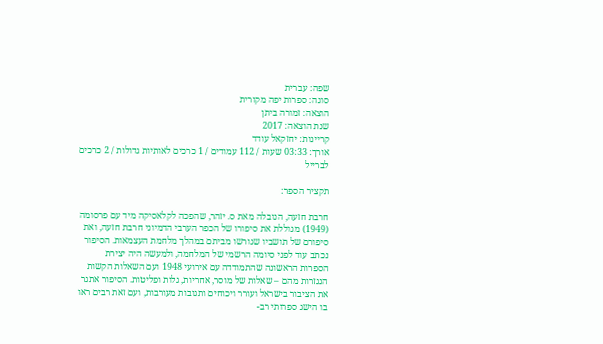שפה: עברית
סוגה: ספרות יפה מקורית
הוצאה: זמורה ביתן
שנת הוצאה: 2017
קריינות: יחזקאל עודד
אורך: 03:33 שעות / 112 עמודים / 1 כרכים לאותיות גדולות / 2 כרכים לברייל

תקציר הספר:

חרבת חזעה, הנובלה מאת ס. יזהר, שהפכה לקלאסיקה מיד עם פרסומה (1949) מגוללת את סיפורו של הכפר הערבי הדמיוני חרבת חזעה, ואת סיפורם של תושביו שגורשו מביתם במהלך מלחמת העצמאות. הסיפור נכתב עוד לפני סיומה הרשמי של המלחמה, ולמעשה היה יצירת הספרות הראשונה שהתמודדה עם אירועי 1948 ועם השאלות הקשות הנגזרות מהם – שאלות של מוסר, אחריות, גלות ופליטות. הסיפור אתגר את הציבור בישראל ועורר ויכוחים ותגובות מעורבות, ועם זאת רבים ראו בו הישג ספרותי רב-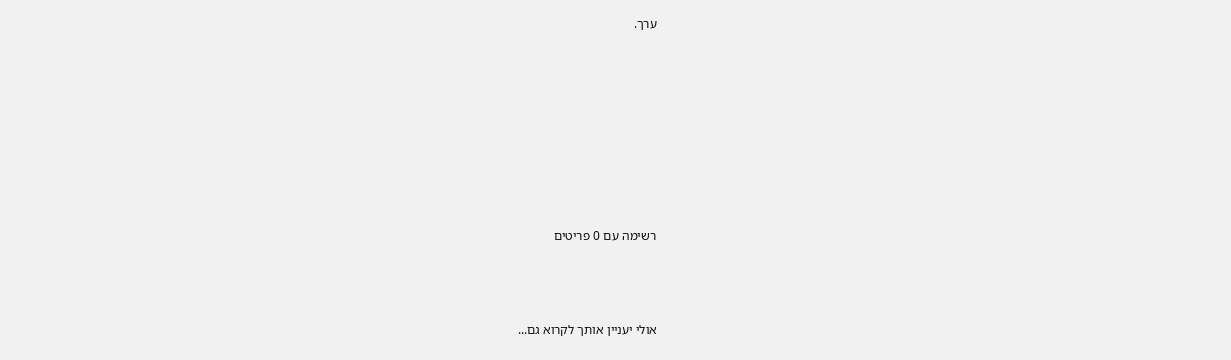ערך.








רשימה עם 0 פריטים



אולי יעניין אותך לקרוא גם...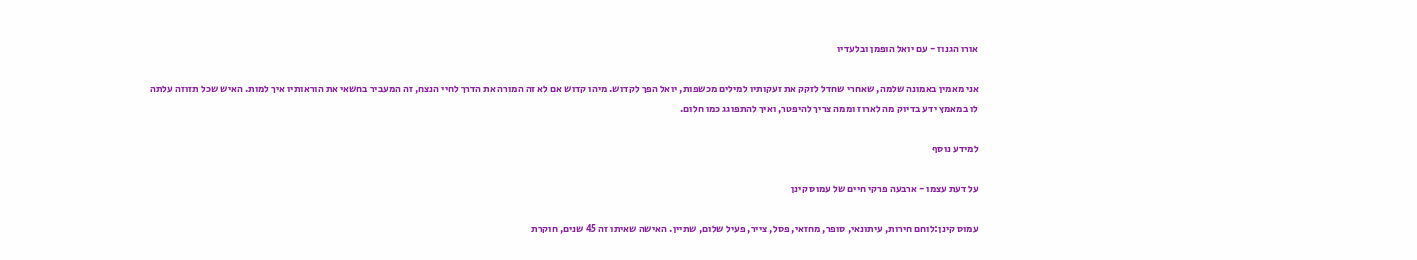אורו הגנוז - עם יואל הופמן ובלעדיו

אני מאמין באמונה שלמה, שאחרי שחדל לזקק את זעקותיו למילים מכשפות, יואל הפך לקדוש. מיהו קדוש אם לא זה המורה את הדרך לחיי הנצח, זה המעביר בחשאי את הוראותיו איך למות. האיש שכל תזוזה עלתה לו במאמץ ידע בדיוק מה לארוז וממה צריך להיפטר, ואיך להתפוגג כמו חלום.

למידע נוסף

על דעת עצמו - ארבעה פרקי חיים של עמוס קינן

עמוס קינן:לוחם חירות, עיתונאי, סופר, מחזאי, פסל, צייר, פעיל שלום, שתיין. האישה שאיתו זה 45 שנים, חוקרת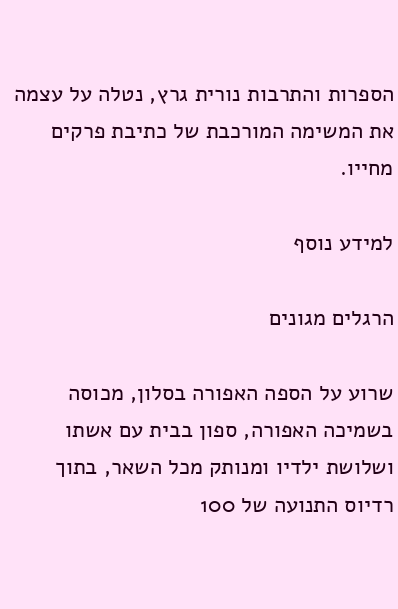הספרות והתרבות נורית גרץ, נטלה על עצמה את המשימה המורכבת של כתיבת פרקים מחייו.

למידע נוסף

הרגלים מגונים

שרוע על הספה האפורה בסלון, מכוסה בשמיכה האפורה, ספון בבית עם אשתו ושלושת ילדיו ומנותק מכל השאר, בתוך רדיוס התנועה של 100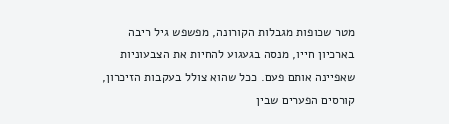מטר שכופות מגבלות הקורונה, מפשפש גיל ריבה בארכיון חייו, מנסה בגעגוע להחיות את הצבעוניות שאפיינה אותם פעם. ככל שהוא צולל בעקבות הזיכרון, קורסים הפערים שבין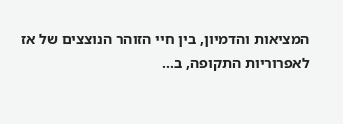המציאות והדמיון, בין חיי הזוהר הנוצצים של אז לאפרוריות התקופה, ב...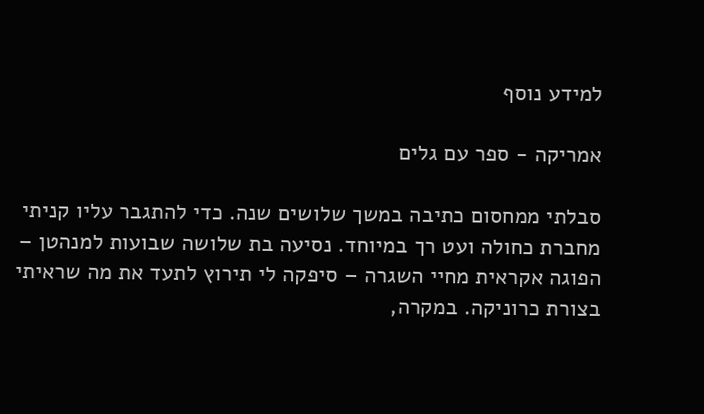למידע נוסף

אמריקה - ספר עם גלים

סבלתי ממחסום כתיבה במשך שלושים שנה. כדי להתגבר עליו קניתי מחברת כחולה ועט רך במיוחד. נסיעה בת שלושה שבועות למנהטן – הפוגה אקראית מחיי השגרה – סיפקה לי תירוץ לתעד את מה שראיתי בצורת כרוניקה. במקרה,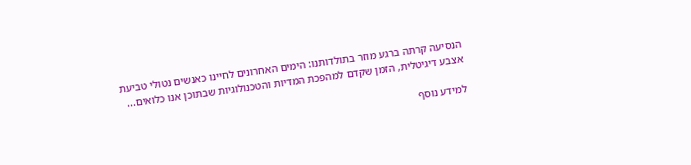הנסיעה קרתה ברגע מוזר בתולדותנו: הימים האחרונים לחיינו כאנשים נטולי טביעת אצבע דיגיטלית, הזמן שקדם למהפכת המדיות והטכנולוגיות שבתוכן אנו כלואים...

למידע נוסף